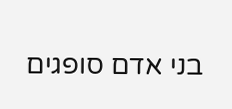בני אדם סופגים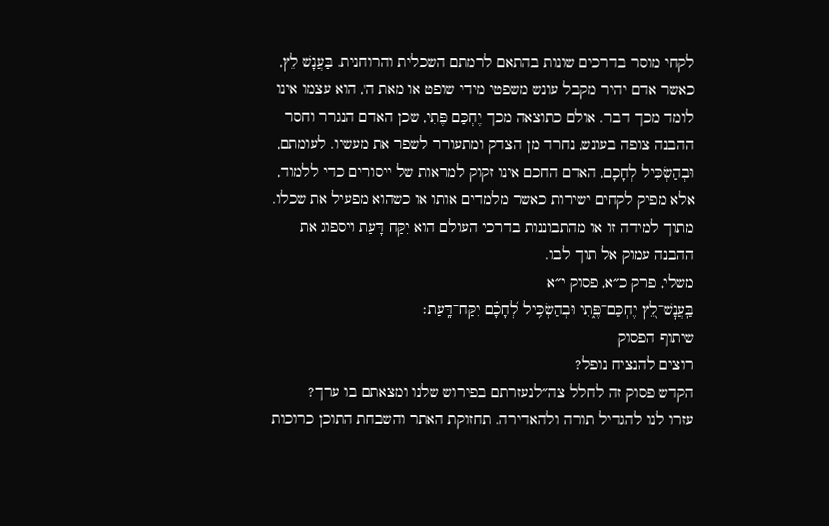לקחי מוסר בדרכים שונות בהתאם לרמתם השכלית והרוחנית. בַּעֲנָשׁ לֵץ, כאשר אדם יהיר מקבל עונש משפטי מידי שופט או מאת ה', הוא עצמו אינו לומד מכך דבר. אולם כתוצאה מכך יֶחְכַּם פֶּתִי, שכן האדם הנגרר וחסר ההבנה צופה בעונש, נחרד מן הצדק ומתעורר לשפר את מעשיו. לעומתם, וּבְהַשְׂכִּיל לְחָכָם, האדם החכם אינו זקוק למראות של ייסורים כדי ללמוד, אלא מפיק לקחים ישירות כאשר מלמדים אותו או כשהוא מפעיל את שכלו. מתוך למידה זו או מהתבוננות בדרכי העולם הוא יִקַּח דָּעַת ויספוג את ההבנה עמוק אל תוך לבו.
משלי, פרק כ״א, פסוק י״א
בַּֽעֲנׇשׁ־לֵ֭ץ יֶחְכַּם־פֶּ֑תִי וּבְהַשְׂכִּ֥יל לְ֝חָכָ֗ם יִקַּח־דָּֽעַת׃
שיתוף הפסוק
רוצים להנציח נופל?
הקדש פסוק זה לחלל צה״לנעזרתם בפירוש שלנו ומצאתם בו ערך?
עזרו לנו להגדיל תורה ולהאדירה. תחזוקת האתר והשבחת התוכן כרוכות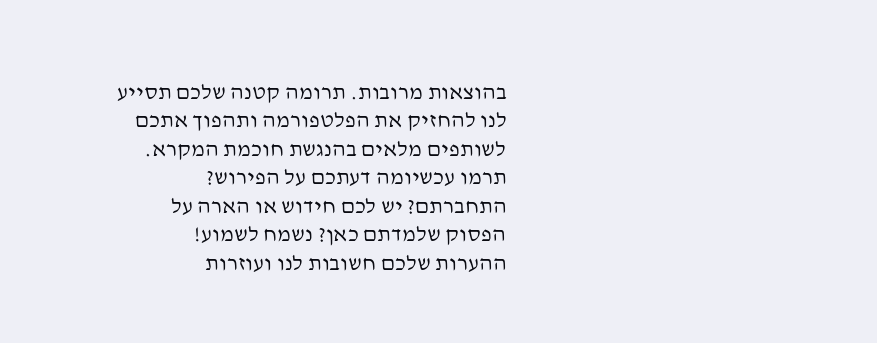בהוצאות מרובות. תרומה קטנה שלכם תסייע לנו להחזיק את הפלטפורמה ותהפוך אתכם לשותפים מלאים בהנגשת חוכמת המקרא.
תרמו עכשיומה דעתכם על הפירוש?
התחברתם? יש לכם חידוש או הארה על הפסוק שלמדתם כאן? נשמח לשמוע!
ההערות שלכם חשובות לנו ועוזרות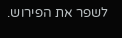לשפר את הפירוש.